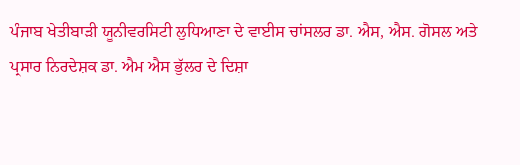ਪੰਜਾਬ ਖੇਤੀਬਾੜੀ ਯੂਨੀਵਰਸਿਟੀ ਲੁਧਿਆਣਾ ਦੇ ਵਾਈਸ ਚਾਂਸਲਰ ਡਾ. ਐਸ, ਐਸ. ਗੋਸਲ ਅਤੇ ਪ੍ਰਸਾਰ ਨਿਰਦੇਸ਼ਕ ਡਾ. ਐਮ ਐਸ ਭੁੱਲਰ ਦੇ ਦਿਸ਼ਾ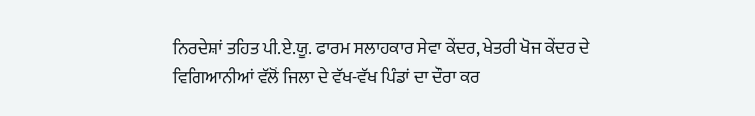ਨਿਰਦੇਸ਼ਾਂ ਤਹਿਤ ਪੀ.ਏ.ਯੂ. ਫਾਰਮ ਸਲਾਹਕਾਰ ਸੇਵਾ ਕੇਂਦਰ, ਖੇਤਰੀ ਖੋਜ ਕੇਂਦਰ ਦੇ ਵਿਗਿਆਨੀਆਂ ਵੱਲੋਂ ਜਿਲਾ ਦੇ ਵੱਖ-ਵੱਖ ਪਿੰਡਾਂ ਦਾ ਦੌਰਾ ਕਰ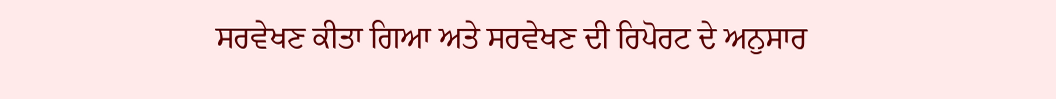ਸਰਵੇਖਣ ਕੀਤਾ ਗਿਆ ਅਤੇ ਸਰਵੇਖਣ ਦੀ ਰਿਪੋਰਟ ਦੇ ਅਨੁਸਾਰ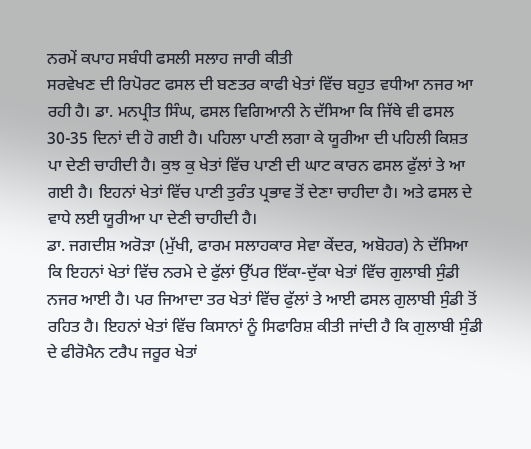ਨਰਮੇਂ ਕਪਾਹ ਸਬੰਧੀ ਫਸਲੀ ਸਲਾਹ ਜਾਰੀ ਕੀਤੀ
ਸਰਵੇਖਣ ਦੀ ਰਿਪੋਰਟ ਫਸਲ ਦੀ ਬਣਤਰ ਕਾਫੀ ਖੇਤਾਂ ਵਿੱਚ ਬਹੁਤ ਵਧੀਆ ਨਜਰ ਆ ਰਹੀ ਹੈ। ਡਾ. ਮਨਪ੍ਰੀਤ ਸਿੰਘ, ਫਸਲ ਵਿਗਿਆਨੀ ਨੇ ਦੱਸਿਆ ਕਿ ਜਿੱਥੇ ਵੀ ਫਸਲ 30-35 ਦਿਨਾਂ ਦੀ ਹੋ ਗਈ ਹੈ। ਪਹਿਲਾ ਪਾਣੀ ਲਗਾ ਕੇ ਯੂਰੀਆ ਦੀ ਪਹਿਲੀ ਕਿਸ਼ਤ ਪਾ ਦੇਣੀ ਚਾਹੀਦੀ ਹੈ। ਕੁਝ ਕੁ ਖੇਤਾਂ ਵਿੱਚ ਪਾਣੀ ਦੀ ਘਾਟ ਕਾਰਨ ਫਸਲ ਫੁੱਲਾਂ ਤੇ ਆ ਗਈ ਹੈ। ਇਹਨਾਂ ਖੇਤਾਂ ਵਿੱਚ ਪਾਣੀ ਤੁਰੰਤ ਪ੍ਰਭਾਵ ਤੋਂ ਦੇਣਾ ਚਾਹੀਦਾ ਹੈ। ਅਤੇ ਫਸਲ ਦੇ ਵਾਧੇ ਲਈ ਯੂਰੀਆ ਪਾ ਦੇਣੀ ਚਾਹੀਦੀ ਹੈ।
ਡਾ. ਜਗਦੀਸ਼ ਅਰੋੜਾ (ਮੁੱਖੀ, ਫਾਰਮ ਸਲਾਹਕਾਰ ਸੇਵਾ ਕੇਂਦਰ, ਅਬੋਹਰ) ਨੇ ਦੱਸਿਆ ਕਿ ਇਹਨਾਂ ਖੇਤਾਂ ਵਿੱਚ ਨਰਮੇ ਦੇ ਫੁੱਲਾਂ ਉੱਪਰ ਇੱਕਾ-ਦੁੱਕਾ ਖੇਤਾਂ ਵਿੱਚ ਗੁਲਾਬੀ ਸੁੰਡੀ ਨਜਰ ਆਈ ਹੈ। ਪਰ ਜਿਆਦਾ ਤਰ ਖੇਤਾਂ ਵਿੱਚ ਫੁੱਲਾਂ ਤੇ ਆਈ ਫਸਲ ਗੁਲਾਬੀ ਸੁੰਡੀ ਤੋਂ ਰਹਿਤ ਹੈ। ਇਹਨਾਂ ਖੇਤਾਂ ਵਿੱਚ ਕਿਸਾਨਾਂ ਨੂੰ ਸਿਫਾਰਿਸ਼ ਕੀਤੀ ਜਾਂਦੀ ਹੈ ਕਿ ਗੁਲਾਬੀ ਸੁੰਡੀ ਦੇ ਫੀਰੋਮੈਨ ਟਰੈਪ ਜਰੂਰ ਖੇਤਾਂ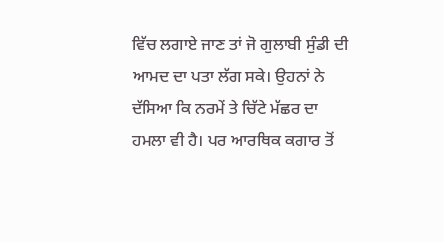ਵਿੱਚ ਲਗਾਏ ਜਾਣ ਤਾਂ ਜੋ ਗੁਲਾਬੀ ਸੁੰਡੀ ਦੀ ਆਮਦ ਦਾ ਪਤਾ ਲੱਗ ਸਕੇ। ਉਹਨਾਂ ਨੇ ਦੱਸਿਆ ਕਿ ਨਰਮੇਂ ਤੇ ਚਿੱਟੇ ਮੱਛਰ ਦਾ ਹਮਲਾ ਵੀ ਹੈ। ਪਰ ਆਰਥਿਕ ਕਗਾਰ ਤੋਂ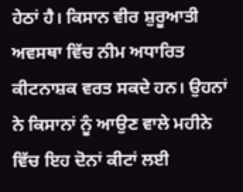ਹੇਠਾਂ ਹੈ। ਕਿਸਾਨ ਵੀਰ ਸ਼ੁਰੂਆਤੀ ਅਵਸਥਾ ਵਿੱਚ ਨੀਮ ਅਧਾਰਿਤ ਕੀਟਨਾਸ਼ਕ ਵਰਤ ਸਕਦੇ ਹਨ। ਉਹਨਾਂ ਨੇ ਕਿਸਾਨਾਂ ਨੂੰ ਆਉਣ ਵਾਲੇ ਮਹੀਨੇ ਵਿੱਚ ਇਹ ਦੋਨਾਂ ਕੀਟਾਂ ਲਈ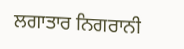ਲਗਾਤਾਰ ਨਿਗਰਾਨੀ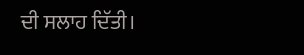ਦੀ ਸਲਾਹ ਦਿੱਤੀ।